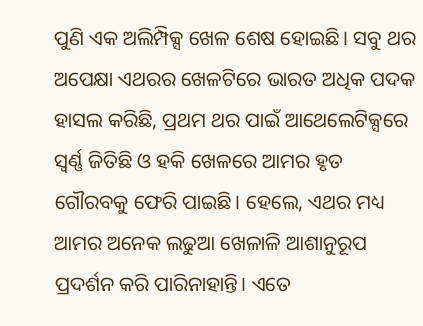ପୁଣି ଏକ ଅଲିମ୍ପିକ୍ସ ଖେଳ ଶେଷ ହୋଇଛି। ସବୁ ଥର ଅପେକ୍ଷା ଏଥରର ଖେଳଟିରେ ଭାରତ ଅଧିକ ପଦକ ହାସଲ କରିଛି, ପ୍ରଥମ ଥର ପାଇଁ ଆଥେଲେଟିକ୍ସରେ ସ୍ବର୍ଣ୍ଣ ଜିତିଛି ଓ ହକି ଖେଳରେ ଆମର ହୃତ ଗୌରବକୁ ଫେରି ପାଇଛି। ହେଲେ, ଏଥର ମଧ୍ୟ ଆମର ଅନେକ ଲଢୁଆ ଖେଳାଳି ଆଶାନୁରୂପ ପ୍ରଦର୍ଶନ କରି ପାରିନାହାନ୍ତି। ଏତେ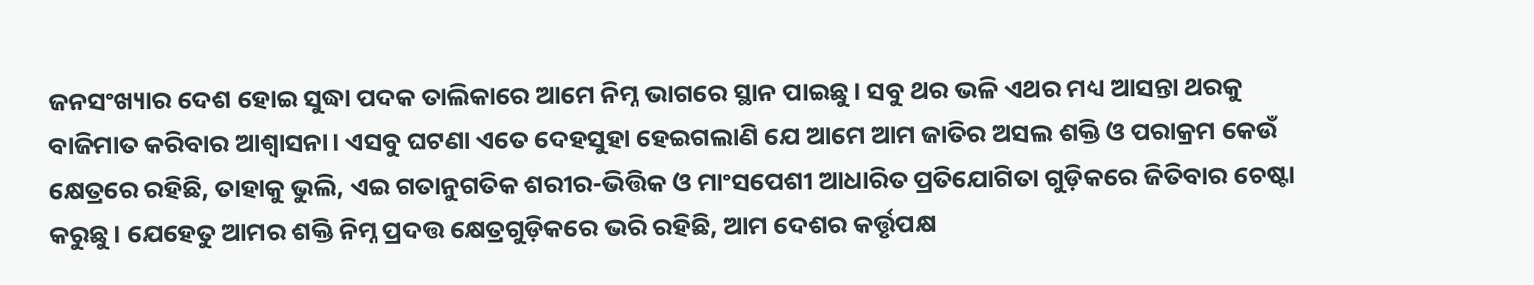ଜନସଂଖ୍ୟାର ଦେଶ ହୋଇ ସୁଦ୍ଧା ପଦକ ତାଲିକାରେ ଆମେ ନିମ୍ନ ଭାଗରେ ସ୍ଥାନ ପାଇଛୁ। ସବୁ ଥର ଭଳି ଏଥର ମଧ୍ୟ ଆସନ୍ତା ଥରକୁ ବାଜିମାତ କରିବାର ଆଶ୍ୱାସନା। ଏସବୁ ଘଟଣା ଏତେ ଦେହସୁହା ହେଇଗଲାଣି ଯେ ଆମେ ଆମ ଜାତିର ଅସଲ ଶକ୍ତି ଓ ପରାକ୍ରମ କେଉଁ କ୍ଷେତ୍ରରେ ରହିଛି, ତାହାକୁ ଭୁଲି, ଏଇ ଗତାନୁଗତିକ ଶରୀର-ଭିତ୍ତିକ ଓ ମାଂସପେଶୀ ଆଧାରିତ ପ୍ରତିଯୋଗିତା ଗୁଡ଼ିକରେ ଜିତିବାର ଚେଷ୍ଟା କରୁଛୁ। ଯେହେତୁ ଆମର ଶକ୍ତି ନିମ୍ନ ପ୍ରଦତ୍ତ କ୍ଷେତ୍ରଗୁଡ଼ିକରେ ଭରି ରହିଛି, ଆମ ଦେଶର କର୍ତ୍ତୃପକ୍ଷ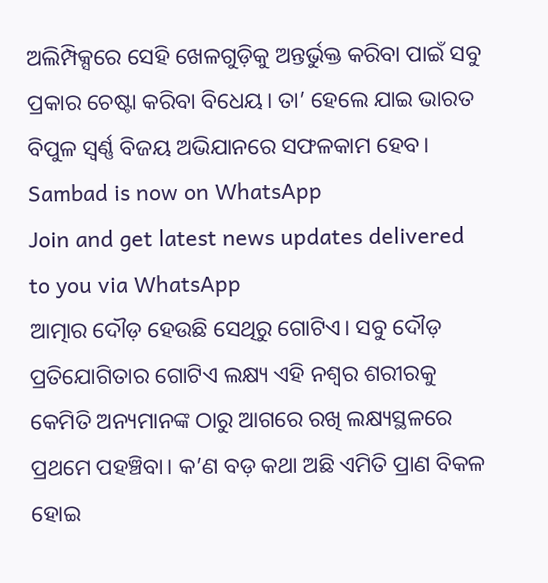ଅଲିମ୍ପିକ୍ସରେ ସେହି ଖେଳଗୁଡ଼ିକୁ ଅନ୍ତର୍ଭୁକ୍ତ କରିବା ପାଇଁ ସବୁ ପ୍ରକାର ଚେଷ୍ଟା କରିବା ବିଧେୟ। ତା’ ହେଲେ ଯାଇ ଭାରତ ବିପୁଳ ସ୍ୱର୍ଣ୍ଣ ବିଜୟ ଅଭିଯାନରେ ସଫଳକାମ ହେବ।
Sambad is now on WhatsApp
Join and get latest news updates delivered to you via WhatsApp
ଆତ୍ମାର ଦୌଡ଼ ହେଉଛି ସେଥିରୁ ଗୋଟିଏ। ସବୁ ଦୌଡ଼ ପ୍ରତିଯୋଗିତାର ଗୋଟିଏ ଲକ୍ଷ୍ୟ ଏହି ନଶ୍ୱର ଶରୀରକୁ କେମିତି ଅନ୍ୟମାନଙ୍କ ଠାରୁ ଆଗରେ ରଖି ଲକ୍ଷ୍ୟସ୍ଥଳରେ ପ୍ରଥମେ ପହଞ୍ଚିବା। କ’ଣ ବଡ଼ କଥା ଅଛି ଏମିତି ପ୍ରାଣ ବିକଳ ହୋଇ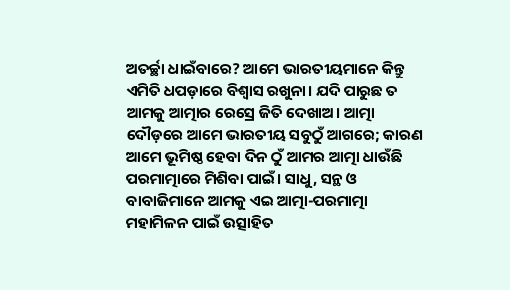ଅତର୍ଚ୍ଛା ଧାଇଁବାରେ? ଆମେ ଭାରତୀୟମାନେ କିନ୍ତୁ ଏମିତି ଧପଡ଼ାରେ ବିଶ୍ୱାସ ରଖୁନା। ଯଦି ପାରୁଛ ତ ଆମକୁ ଆତ୍ମାର ରେସ୍ରେ ଜିତି ଦେଖାଅ। ଆତ୍ମା ଦୌଡ଼ରେ ଆମେ ଭାରତୀୟ ସବୁଠୁଁ ଆଗରେ; କାରଣ ଆମେ ଭୂମିଷ୍ଠ ହେବା ଦିନ ଠୁଁ ଆମର ଆତ୍ମା ଧାଉଁଛି ପରମାତ୍ମାରେ ମିଶିବା ପାଇଁ। ସାଧୁ, ସନ୍ଥ ଓ ବାବାଜିମାନେ ଆମକୁ ଏଇ ଆତ୍ମା-ପରମାତ୍ମା ମହାମିଳନ ପାଇଁ ଉତ୍ସାହିତ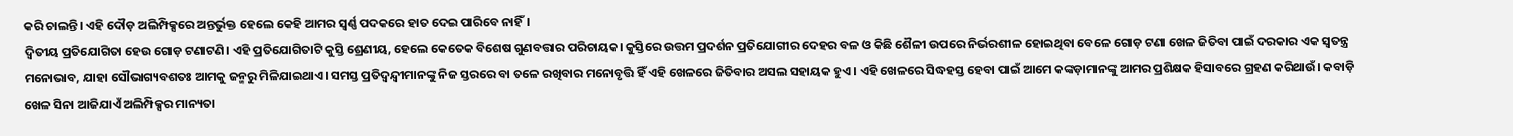କରି ଚାଲନ୍ତି। ଏହି ଦୌଡ଼ ଅଲିମ୍ପିକ୍ସରେ ଅନ୍ତର୍ଭୁକ୍ତ ହେଲେ କେହି ଆମର ସ୍ୱର୍ଣ୍ଣ ପଦକରେ ହାତ ଦେଇ ପାରିବେ ନାହିଁ।
ଦ୍ବିତୀୟ ପ୍ରତିଯୋଗିତା ହେଉ ଗୋଡ଼ ଟଣାଟଣି। ଏହି ପ୍ରତିଯୋଗିତାଟି କୁସ୍ତି ଶ୍ରେଣୀୟ, ହେଲେ କେତେକ ବିଶେଷ ଗୁଣବତ୍ତାର ପରିଚାୟକ। କୁସ୍ତିରେ ଉତ୍ତମ ପ୍ରଦର୍ଶନ ପ୍ରତିଯୋଗୀର ଦେହର ବଳ ଓ କିଛି ଶୈଳୀ ଉପରେ ନିର୍ଭରଶୀଳ ହୋଇଥିବା ବେଳେ ଗୋଡ଼ ଟଣା ଖେଳ ଜିତିବା ପାଇଁ ଦରକାର ଏକ ସ୍ୱତନ୍ତ୍ର ମନୋଭାବ, ଯାହା ସୌଭାଗ୍ୟବଶତଃ ଆମକୁ ଜନ୍ମରୁ ମିଳିଯାଇଥାଏ। ସମସ୍ତ ପ୍ରତିଦ୍ୱନ୍ଦ୍ୱୀମାନଙ୍କୁ ନିଜ ସ୍ତରରେ ବା ତଳେ ରଖିବାର ମନୋବୃତ୍ତି ହିଁ ଏହି ଖେଳରେ ଜିତିବାର ଅସଲ ସହାୟକ ହୁଏ। ଏହି ଖେଳରେ ସିଦ୍ଧହସ୍ତ ହେବା ପାଇଁ ଆମେ କଙ୍କଡ଼ାମାନଙ୍କୁ ଆମର ପ୍ରଶିକ୍ଷକ ହିସାବରେ ଗ୍ରହଣ କରିଥାଉଁ। କବାଡ଼ି ଖେଳ ସିନା ଆଜିଯାଏଁ ଅଲିମ୍ପିକ୍ସର ମାନ୍ୟତା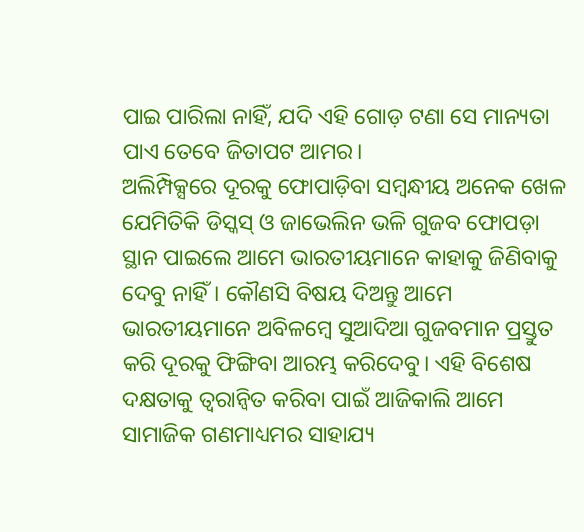ପାଇ ପାରିଲା ନାହିଁ, ଯଦି ଏହି ଗୋଡ଼ ଟଣା ସେ ମାନ୍ୟତା ପାଏ ତେବେ ଜିତାପଟ ଆମର।
ଅଲିମ୍ପିକ୍ସରେ ଦୂରକୁ ଫୋପାଡ଼ିବା ସମ୍ବନ୍ଧୀୟ ଅନେକ ଖେଳ ଯେମିତିକି ଡିସ୍କସ୍ ଓ ଜାଭେଲିନ ଭଳି ଗୁଜବ ଫୋପଡ଼ା ସ୍ଥାନ ପାଇଲେ ଆମେ ଭାରତୀୟମାନେ କାହାକୁ ଜିଣିବାକୁ ଦେବୁ ନାହିଁ। କୌଣସି ବିଷୟ ଦିଅନ୍ତୁ ଆମେ ଭାରତୀୟମାନେ ଅବିଳମ୍ବେ ସୁଆଦିଆ ଗୁଜବମାନ ପ୍ରସ୍ତୁତ କରି ଦୂରକୁ ଫିଙ୍ଗିବା ଆରମ୍ଭ କରିଦେବୁ। ଏହି ବିଶେଷ ଦକ୍ଷତାକୁ ତ୍ୱରାନ୍ୱିତ କରିବା ପାଇଁ ଆଜିକାଲି ଆମେ ସାମାଜିକ ଗଣମାଧ୍ୟମର ସାହାଯ୍ୟ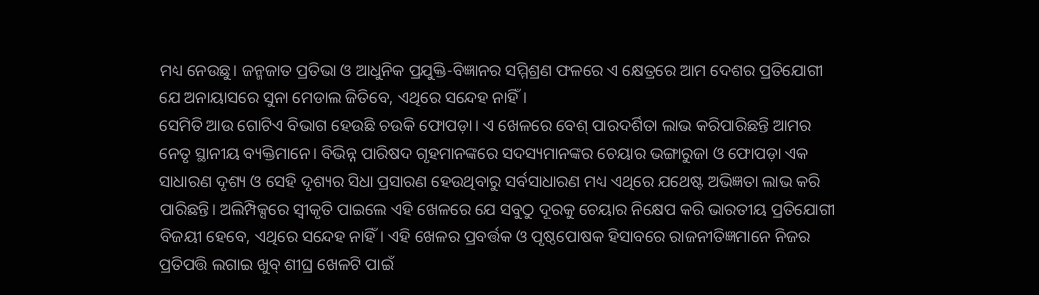ମଧ୍ୟ ନେଉଛୁ। ଜନ୍ମଜାତ ପ୍ରତିଭା ଓ ଆଧୁନିକ ପ୍ରଯୁକ୍ତି-ବିଜ୍ଞାନର ସମ୍ମିଶ୍ରଣ ଫଳରେ ଏ କ୍ଷେତ୍ରରେ ଆମ ଦେଶର ପ୍ରତିଯୋଗୀ ଯେ ଅନାୟାସରେ ସୁନା ମେଡାଲ ଜିତିବେ, ଏଥିରେ ସନ୍ଦେହ ନାହିଁ।
ସେମିତି ଆଉ ଗୋଟିଏ ବିଭାଗ ହେଉଛି ଚଉକି ଫୋପଡ଼ା। ଏ ଖେଳରେ ବେଶ୍ ପାରଦର୍ଶିତା ଲାଭ କରିପାରିଛନ୍ତି ଆମର ନେତୃ ସ୍ଥାନୀୟ ବ୍ୟକ୍ତିମାନେ। ବିଭିନ୍ନ ପାରିଷଦ ଗୃହମାନଙ୍କରେ ସଦସ୍ୟମାନଙ୍କର ଚେୟାର ଭଙ୍ଗାରୁଜା ଓ ଫୋପଡ଼ା ଏକ ସାଧାରଣ ଦୃଶ୍ୟ ଓ ସେହି ଦୃଶ୍ୟର ସିଧା ପ୍ରସାରଣ ହେଉଥିବାରୁ ସର୍ବସାଧାରଣ ମଧ୍ୟ ଏଥିରେ ଯଥେଷ୍ଟ ଅଭିଜ୍ଞତା ଲାଭ କରି ପାରିଛନ୍ତି। ଅଲିମ୍ପିକ୍ସରେ ସ୍ୱୀକୃତି ପାଇଲେ ଏହି ଖେଳରେ ଯେ ସବୁଠୁ ଦୂରକୁ ଚେୟାର ନିକ୍ଷେପ କରି ଭାରତୀୟ ପ୍ରତିଯୋଗୀ ବିଜୟୀ ହେବେ, ଏଥିରେ ସନ୍ଦେହ ନାହିଁ। ଏହି ଖେଳର ପ୍ରବର୍ତ୍ତକ ଓ ପୃଷ୍ଠପୋଷକ ହିସାବରେ ରାଜନୀତିଜ୍ଞମାନେ ନିଜର ପ୍ରତିପତ୍ତି ଲଗାଇ ଖୁବ୍ ଶୀଘ୍ର ଖେଳଟି ପାଇଁ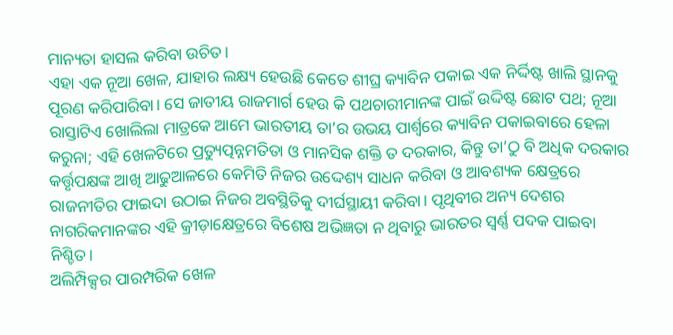ମାନ୍ୟତା ହାସଲ କରିବା ଉଚିତ।
ଏହା ଏକ ନୂଆ ଖେଳ, ଯାହାର ଲକ୍ଷ୍ୟ ହେଉଛି କେତେ ଶୀଘ୍ର କ୍ୟାବିନ ପକାଇ ଏକ ନିର୍ଦ୍ଦିଷ୍ଟ ଖାଲି ସ୍ଥାନକୁ ପୂରଣ କରିପାରିବା। ସେ ଜାତୀୟ ରାଜମାର୍ଗ ହେଉ କି ପଥଚାରୀମାନଙ୍କ ପାଇଁ ଉଦ୍ଦିଷ୍ଟ ଛୋଟ ପଥ; ନୂଆ ରାସ୍ତାଟିଏ ଖୋଲିଲା ମାତ୍ରକେ ଆମେ ଭାରତୀୟ ତା’ର ଉଭୟ ପାର୍ଶ୍ୱରେ କ୍ୟାବିନ ପକାଇବାରେ ହେଳା କରୁନା; ଏହି ଖେଳଟିରେ ପ୍ରତ୍ୟୁତ୍ପନ୍ନମତିତା ଓ ମାନସିକ ଶକ୍ତି ତ ଦରକାର, କିନ୍ତୁ ତା’ଠୁ ବି ଅଧିକ ଦରକାର କର୍ତ୍ତୃପକ୍ଷଙ୍କ ଆଖି ଆଢୁଆଳରେ କେମିତି ନିଜର ଉଦ୍ଦେଶ୍ୟ ସାଧନ କରିବା ଓ ଆବଶ୍ୟକ କ୍ଷେତ୍ରରେ ରାଜନୀତିର ଫାଇଦା ଉଠାଇ ନିଜର ଅବସ୍ଥିତିକୁ ଦୀର୍ଘସ୍ଥାୟୀ କରିବା। ପୃଥିବୀର ଅନ୍ୟ ଦେଶର ନାଗରିକମାନଙ୍କର ଏହି କ୍ରୀଡ଼ାକ୍ଷେତ୍ରରେ ବିଶେଷ ଅଭିଜ୍ଞତା ନ ଥିବାରୁ ଭାରତର ସ୍ୱର୍ଣ୍ଣ ପଦକ ପାଇବା ନିଶ୍ଚିତ।
ଅଲିମ୍ପିକ୍ସର ପାରମ୍ପରିକ ଖେଳ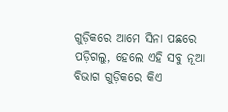ଗୁଡ଼ିକରେ ଆମେ ସିନା ପଛରେ ପଡ଼ିଗଲୁ, ହେଲେ ଏହି ସବୁ ନୂଆ ବିଭାଗ ଗୁଡ଼ିକରେ କିଏ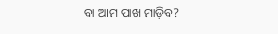ବା ଆମ ପାଖ ମାଡ଼ିବ?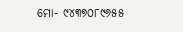ମୋ- ୯୪୩୭୦୮୯୬୫୫